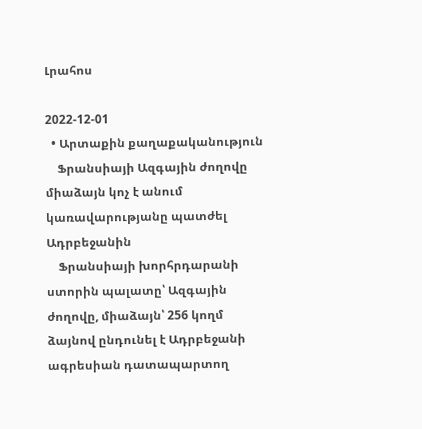Լրահոս

2022-12-01
  • Արտաքին քաղաքականություն
    Ֆրանսիայի Ազգային ժողովը միաձայն կոչ է անում կառավարությանը պատժել Ադրբեջանին
    Ֆրանսիայի խորհրդարանի ստորին պալատը՝ Ազգային ժողովը, միաձայն՝ 256 կողմ ձայնով ընդունել է Ադրբեջանի ագրեսիան դատապարտող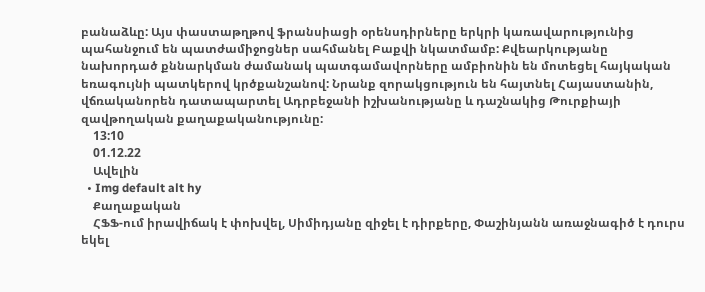բանաձևը: Այս փաստաթղթով ֆրանսիացի օրենսդիրները երկրի կառավարությունից պահանջում են պատժամիջոցներ սահմանել Բաքվի նկատմամբ: Քվեարկությանը նախորդած քննարկման ժամանակ պատգամավորները ամբիոնին են մոտեցել հայկական եռագույնի պատկերով կրծքանշանով: Նրանք զորակցություն են հայտնել Հայաստանին, վճռականորեն դատապարտել Ադրբեջանի իշխանությանը և դաշնակից Թուրքիայի զավթողական քաղաքականությունը:
    13:10
    01.12.22
    Ավելին
  • Img default alt hy
    Քաղաքական
    ՀՖՖ-ում իրավիճակ է փոխվել, Սիմիդյանը զիջել է դիրքերը, Փաշինյանն առաջնագիծ է դուրս եկել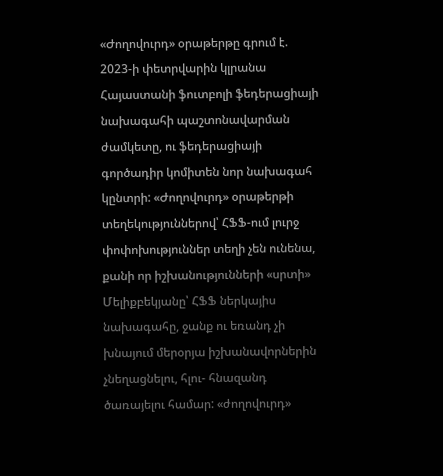«Ժողովուրդ» օրաթերթը գրում է. 2023-ի փետրվարին կլրանա Հայաստանի ֆուտբոլի ֆեդերացիայի նախագահի պաշտոնավարման ժամկետը, ու ֆեդերացիայի գործադիր կոմիտեն նոր նախագահ կընտրի: «Ժողովուրդ» օրաթերթի տեղեկություններով՝ ՀՖՖ-ում լուրջ փոփոխություններ տեղի չեն ունենա, քանի որ իշխանությունների «սրտի» Մելիքբեկյանը՝ ՀՖՖ ներկայիս նախագահը, ջանք ու եռանդ չի խնայում մերօրյա իշխանավորներին չնեղացնելու, հլու- հնազանդ ծառայելու համար: «ժողովուրդ»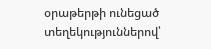օրաթերթի ունեցած տեղեկություններով՝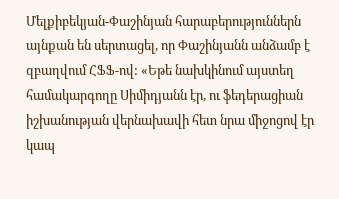Մելքիբեկյան-Փաշինյան հարաբերություններն այնքան են սերտացել, որ Փաշինյանն անձամբ է զբաղվում ՀՖՖ-ով: «Եթե նախկինում այստեղ համակարգողը Սիմիդյանն էր, ու ֆեդերացիան իշխանության վերնախավի հետ նրա միջոցով էր կապ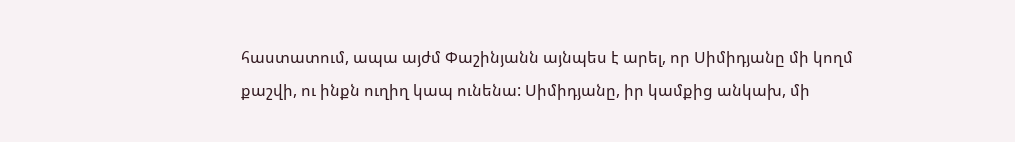հաստատում, ապա այժմ Փաշինյանն այնպես է արել, որ Սիմիդյանը մի կողմ քաշվի, ու ինքն ուղիղ կապ ունենա: Սիմիդյանը, իր կամքից անկախ, մի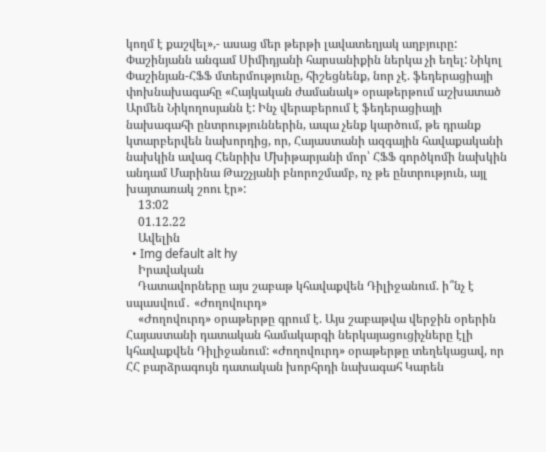կողմ է քաշվել»,- ասաց մեր թերթի լավատեղյակ աղբյուրը: Փաշինյանն անգամ Սիմիդյանի հարսանիքին ներկա չի եղել: Նիկոլ Փաշինյան-ՀՖՖ մտերմությունը, հիշեցնենք, նոր չէ. ֆեդերացիայի փոխնախագահը «Հայկական ժամանակ» օրաթերթում աշխատած Արմեն Նիկողոսյանն է: Ինչ վերաբերում է ֆեդերացիայի նախագահի ընտրություններին, ապա չենք կարծում, թե դրանք կտարբերվեն նախորդից, որ, Հայաստանի ազգային հավաքականի նախկին ավագ Հենրիխ Մխիթարյանի մոր՝ ՀՖՖ գործկոմի նախկին անդամ Մարինա Թաշչյանի բնորոշմամբ, ոչ թե ընտրություն, այլ խայտառակ շոու էր»:
    13:02
    01.12.22
    Ավելին
  • Img default alt hy
    Իրավական
    Դատավորները այս շաբաթ կհավաքվեն Դիլիջանում. ի՞նչ է սպասվում․ «Ժողովուրդ»
    «Ժողովուրդ» օրաթերթը գրում է. Այս շաբաթվա վերջին օրերին Հայաստանի դատական համակարգի ներկայացուցիչները էլի կհավաքվեն Դիլիջանում: «Ժողովուրդ» օրաթերթը տեղեկացավ, որ ՀՀ բարձրագույն դատական խորհրդի նախագահ Կարեն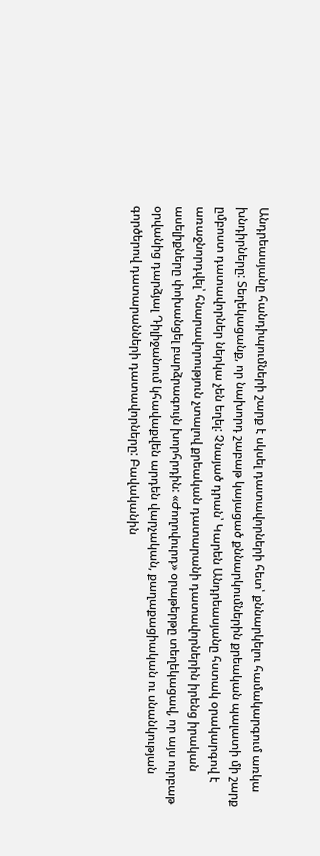Անդրեասյանը հանդիպումների շարք է սկսել դատավորների հետ՝ քննարկելու համակարգում առկա խնդիրները: Տեղեկացանք, որ նախորդ շաբաթ կայացած քննարկումներին քրեական պալատի մի շարք ըմբոստ դատավորներ ներկա չեն եղել: Չնայած դրան՝ Կարեն Անդրեասյանը հստակ օրակարգով է առաջնորդվել՝ հնարավորություն չտալով քրեական դատարանի դատավորներին իրենց իրական ասելիքները փոխանցել բարձրագույն խորհրդին: «Ժողովուրդ» օրաթերթը տեղեկացավ, որ այս ուրբաթ օրվանից դարձյալ Դիլիջանում կհավաքվեն արդեն վարչական, քաղաքացիական ու սնանկության գործերով դատարանների դատավորները: Բավականին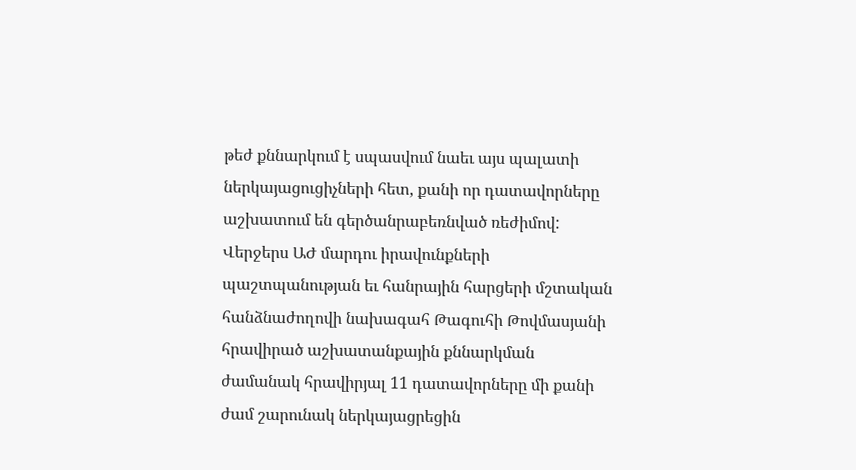թեժ քննարկում է սպասվում նաեւ այս պալատի ներկայացուցիչների հետ, քանի որ դատավորները աշխատում են գերծանրաբեռնված ռեժիմով: Վերջերս ԱԺ մարդու իրավունքների պաշտպանության եւ հանրային հարցերի մշտական հանձնաժողովի նախագահ Թագուհի Թովմասյանի հրավիրած աշխատանքային քննարկման ժամանակ հրավիրյալ 11 դատավորները մի քանի ժամ շարունակ ներկայացրեցին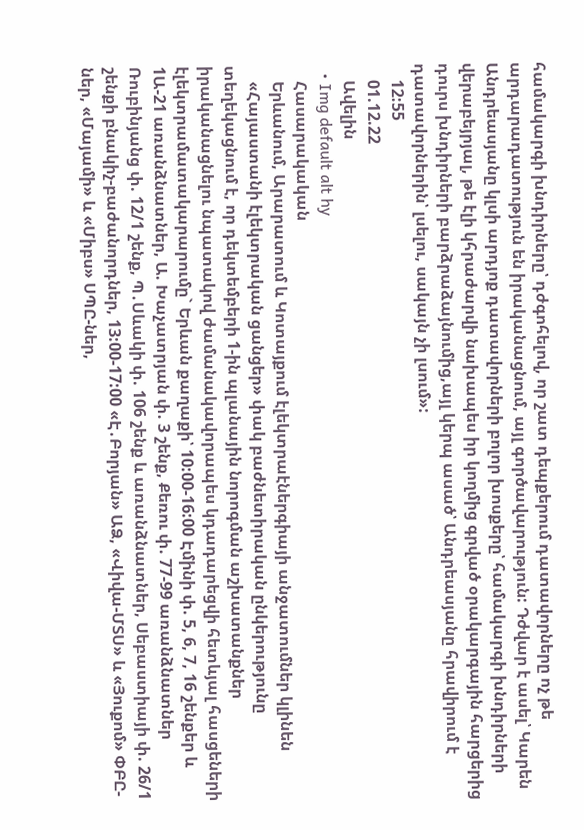համակարգի խնդիրները՝ դժգոհելով, որ շատ դեպքերում դատավորները ոչ թե արդարադատություն են իրականացնում, այլ գործավարություն: Դժվար է ասել՝ Կարեն Անդրեասյանը կլսի արդյոք դատավորների բոլոր խոսքերը՝ համակարգի խնդիրների վերաբեյրյալ, թե էլի կհրաժարվի նախապես իր կողմից գրված օրակարգային հարցերից դուրս խնդիրների բարձրաձայնումից,այլ կերպ ասած՝ Անդրեասյանը հրավիրում է դատավորներին՝ լսելու, սակայն չի լսում»:
    12:55
    01.12.22
    Ավելին
  • Img default alt hy
    Հասարակական
    Երևանում, Արարատում և Կոտայքում էլեկտրաէներգիայի անջատումներ կլինեն
    «Հայաստանի էլեկտրական ցանցեր» փակ բաժնետիրական ընկերությունը տեղեկացնում է, որ դեկտեմբերի 1-ին պլանային նորոգման աշխատանքներ իրականացնելու նպատակով ժամանակավորապես կդադարեցվի հետևյալ հասցեների էլեկտրամատակարարումը` Երևան քաղաքի՝ 10:00-16:00 Էմինի փ. 5, 6, 7, 16 շենքեր և 1Ա-21 առանձնատներ, Ա. Խաչատրյան փ. 3 շենք, Քեռու փ. 77-99 առանձնատներ Ռուբինյանց փ. 12/1 շենք, Պ․Սևակի փ. 106 շենք և առանձնատներ, Սեբաստիայի փ. 26/1 շենքի բնակիչ-բաժանորդներ, 13:00-17:00 «Է․Բորյան» ԱՁ, «Վիվա-ՄՏՍ» և «Յուքոմ» ՓԲԸ-ներ, «Մայամի» և «Միբս» ՍՊԸ-ներ,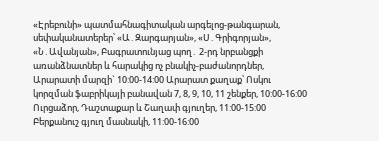«Էրեբունի» պատմահնագիտական արգելոց-թանգարան, սեփականատերեր՝ «Ա․Զարգարյան», «Ս․Գրիգորյան», «Ն․Ավանյան», Բագրատունյաց պող․ 2-րդ նրբանցքի առանձնատներ և հարակից ոչ բնակիչ-բաժանորդներ, Արարատի մարզի` 10:00-14:00 Արարատ քաղաք՝ Ոսկու կորզման ֆաբրիկայի բանավան 7, 8, 9, 10, 11 շենքեր, 10:00-16:00 Ուրցաձոր, Դաշտաքար և Շաղափ գյուղեր, 11:00-15:00 Բերքանուշ գյուղ մասնակի, 11:00-16:00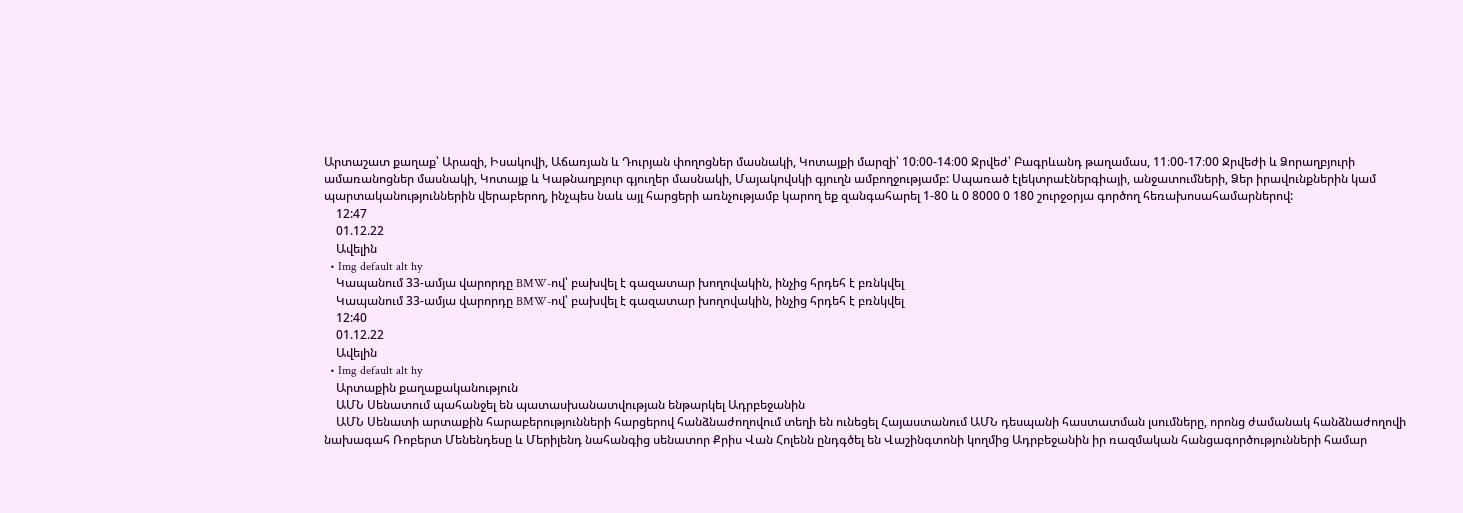Արտաշատ քաղաք՝ Արազի, Իսակովի, Աճառյան և Դուրյան փողոցներ մասնակի, Կոտայքի մարզի՝ 10։00-14։00 Ջրվեժ՝ Բագրևանդ թաղամաս, 11։00-17։00 Ջրվեժի և Ձորաղբյուրի ամառանոցներ մասնակի, Կոտայք և Կաթնաղբյուր գյուղեր մասնակի, Մայակովսկի գյուղն ամբողջությամբ: Սպառած էլեկտրաէներգիայի, անջատումների, Ձեր իրավունքներին կամ պարտականություններին վերաբերող, ինչպես նաև այլ հարցերի առնչությամբ կարող եք զանգահարել 1-80 և 0 8000 0 180 շուրջօրյա գործող հեռախոսահամարներով:
    12:47
    01.12.22
    Ավելին
  • Img default alt hy
    Կապանում 33-ամյա վարորդը BMW-ով՝ բախվել է գազատար խողովակին, ինչից հրդեհ է բռնկվել
    Կապանում 33-ամյա վարորդը BMW-ով՝ բախվել է գազատար խողովակին, ինչից հրդեհ է բռնկվել
    12:40
    01.12.22
    Ավելին
  • Img default alt hy
    Արտաքին քաղաքականություն
    ԱՄՆ Սենատում պահանջել են պատասխանատվության ենթարկել Ադրբեջանին
    ԱՄՆ Սենատի արտաքին հարաբերությունների հարցերով հանձնաժողովում տեղի են ունեցել Հայաստանում ԱՄՆ դեսպանի հաստատման լսումները, որոնց ժամանակ հանձնաժողովի նախագահ Ռոբերտ Մենենդեսը և Մերիլենդ նահանգից սենատոր Քրիս Վան Հոլենն ընդգծել են Վաշինգտոնի կողմից Ադրբեջանին իր ռազմական հանցագործությունների համար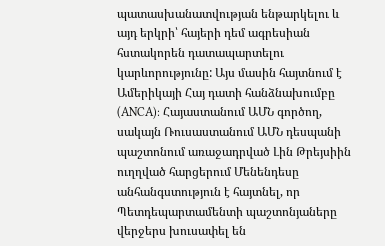պատասխանատվության ենթարկելու և այդ երկրի՝ հայերի դեմ ագրեսիան հստակորեն դատապարտելու կարևորությունը: Այս մասին հայտնում է Ամերիկայի Հայ դատի հանձնախումբը (ANCA): Հայաստանում ԱՄՆ գործող, սակայն Ռուսաստանում ԱՄՆ դեսպանի պաշտոնում առաջադրված Լին Թրեյսիին ուղղված հարցերում Մենենդեսը անհանգստություն է հայտնել, որ Պետդեպարտամենտի պաշտոնյաները վերջերս խուսափել են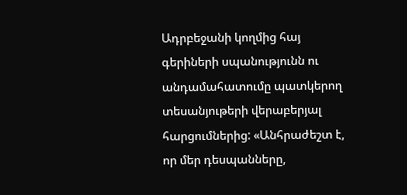Ադրբեջանի կողմից հայ գերիների սպանությունն ու անդամահատումը պատկերող տեսանյութերի վերաբերյալ հարցումներից: «Անհրաժեշտ է, որ մեր դեսպանները,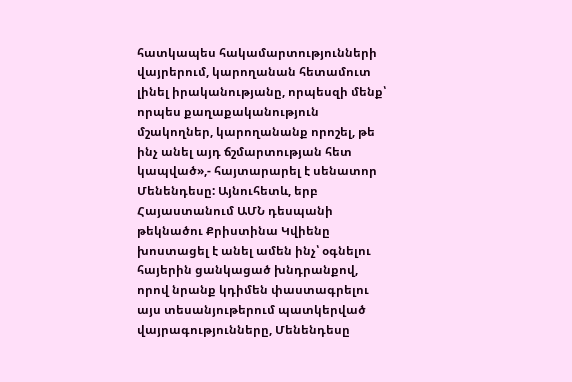հատկապես հակամարտությունների վայրերում, կարողանան հետամուտ լինել իրականությանը, որպեսզի մենք՝ որպես քաղաքականություն մշակողներ, կարողանանք որոշել, թե ինչ անել այդ ճշմարտության հետ կապված»,- հայտարարել է սենատոր Մենենդեսը: Այնուհետև, երբ Հայաստանում ԱՄՆ դեսպանի թեկնածու Քրիստինա Կվիենը խոստացել է անել ամեն ինչ՝ օգնելու հայերին ցանկացած խնդրանքով, որով նրանք կդիմեն փաստագրելու այս տեսանյութերում պատկերված վայրագությունները, Մենենդեսը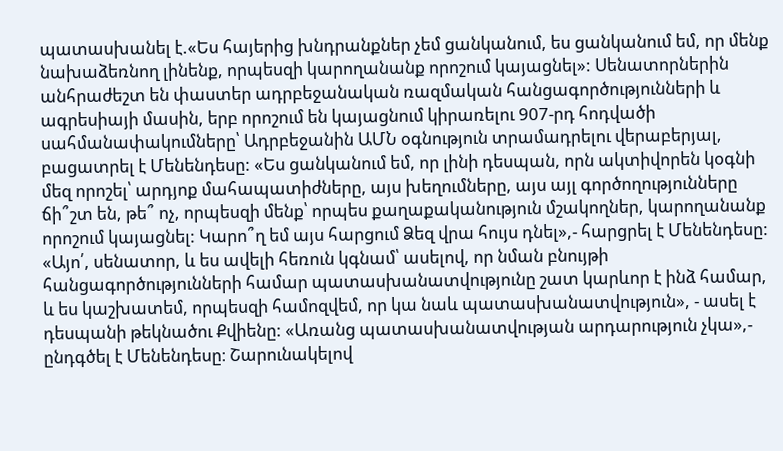պատասխանել է.«Ես հայերից խնդրանքներ չեմ ցանկանում, ես ցանկանում եմ, որ մենք նախաձեռնող լինենք, որպեսզի կարողանանք որոշում կայացնել»: Սենատորներին անհրաժեշտ են փաստեր ադրբեջանական ռազմական հանցագործությունների և ագրեսիայի մասին, երբ որոշում են կայացնում կիրառելու 907-րդ հոդվածի սահմանափակումները՝ Ադրբեջանին ԱՄՆ օգնություն տրամադրելու վերաբերյալ, բացատրել է Մենենդեսը: «Ես ցանկանում եմ, որ լինի դեսպան, որն ակտիվորեն կօգնի մեզ որոշել՝ արդյոք մահապատիժները, այս խեղումները, այս այլ գործողությունները ճի՞շտ են, թե՞ ոչ, որպեսզի մենք՝ որպես քաղաքականություն մշակողներ, կարողանանք որոշում կայացնել: Կարո՞ղ եմ այս հարցում Ձեզ վրա հույս դնել»,- հարցրել է Մենենդեսը: «Այո՛, սենատոր, և ես ավելի հեռուն կգնամ՝ ասելով, որ նման բնույթի հանցագործությունների համար պատասխանատվությունը շատ կարևոր է ինձ համար, և ես կաշխատեմ, որպեսզի համոզվեմ, որ կա նաև պատասխանատվություն», - ասել է դեսպանի թեկնածու Քվիենը: «Առանց պատասխանատվության արդարություն չկա»,- ընդգծել է Մենենդեսը։ Շարունակելով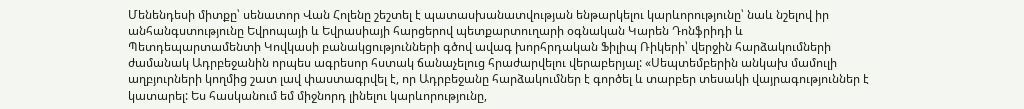Մենենդեսի միտքը՝ սենատոր Վան Հոլենը շեշտել է պատասխանատվության ենթարկելու կարևորությունը՝ նաև նշելով իր անհանգստությունը Եվրոպայի և Եվրասիայի հարցերով պետքարտուղարի օգնական Կարեն Դոնֆրիդի և Պետդեպարտամենտի Կովկասի բանակցությունների գծով ավագ խորհրդական Ֆիլիպ Ռիկերի՝ վերջին հարձակումների ժամանակ Ադրբեջանին որպես ագրեսոր հստակ ճանաչելուց հրաժարվելու վերաբերյալ: «Սեպտեմբերին անկախ մամուլի աղբյուրների կողմից շատ լավ փաստագրվել է, որ Ադրբեջանը հարձակումներ է գործել և տարբեր տեսակի վայրագություններ է կատարել: Ես հասկանում եմ միջնորդ լինելու կարևորությունը,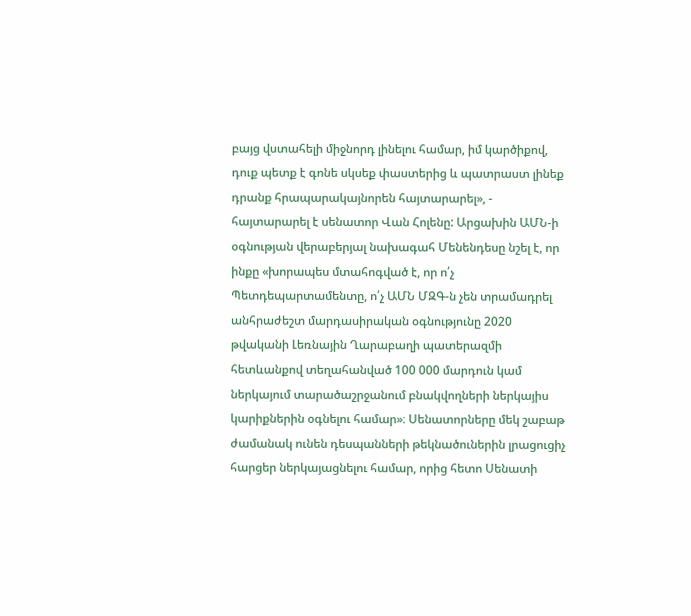բայց վստահելի միջնորդ լինելու համար, իմ կարծիքով, դուք պետք է գոնե սկսեք փաստերից և պատրաստ լինեք դրանք հրապարակայնորեն հայտարարել», - հայտարարել է սենատոր Վան Հոլենը: Արցախին ԱՄՆ-ի օգնության վերաբերյալ նախագահ Մենենդեսը նշել է, որ ինքը «խորապես մտահոգված է, որ ո՛չ Պետդեպարտամենտը, ո՛չ ԱՄՆ ՄԶԳ-ն չեն տրամադրել անհրաժեշտ մարդասիրական օգնությունը 2020 թվականի Լեռնային Ղարաբաղի պատերազմի հետևանքով տեղահանված 100 000 մարդուն կամ ներկայում տարածաշրջանում բնակվողների ներկայիս կարիքներին օգնելու համար»։ Սենատորները մեկ շաբաթ ժամանակ ունեն դեսպանների թեկնածուներին լրացուցիչ հարցեր ներկայացնելու համար, որից հետո Սենատի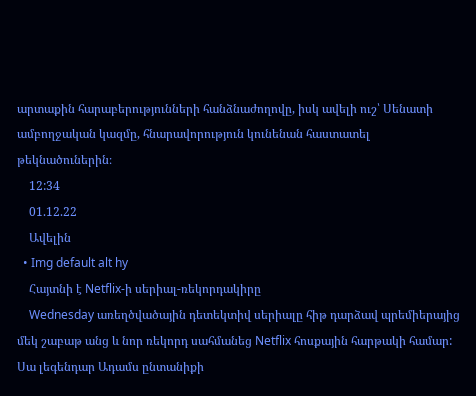արտաքին հարաբերությունների հանձնաժողովը, իսկ ավելի ուշ՝ Սենատի ամբողջական կազմը, հնարավորություն կունենան հաստատել թեկնածուներին։
    12:34
    01.12.22
    Ավելին
  • Img default alt hy
    Հայտնի է Netflix-ի սերիալ-ռեկորդակիրը
    Wednesday առեղծվածային դետեկտիվ սերիալը հիթ դարձավ պրեմիերայից մեկ շաբաթ անց և նոր ռեկորդ սահմանեց Netflix հոսքային հարթակի համար: Սա լեգենդար Ադամս ընտանիքի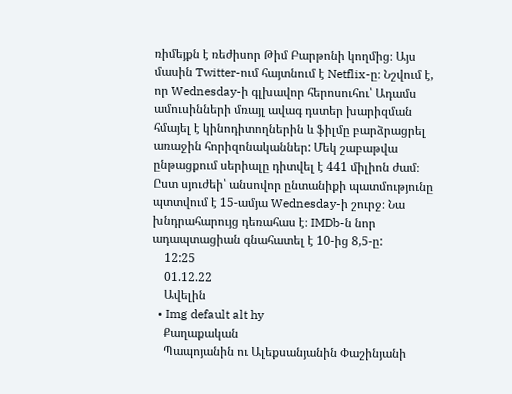ռիմեյքն է ռեժիսոր Թիմ Բարթոնի կողմից։ Այս մասին Twitter-ում հայտնում է Netflix-ը։ Նշվում է, որ Wednesday-ի գլխավոր հերոսուհու՝ Ադամս ամուսինների մռայլ ավագ դստեր խարիզման հմայել է կինոդիտողներին և ֆիլմը բարձրացրել առաջին հորիզոնականներ: Մեկ շաբաթվա ընթացքում սերիալը դիտվել է 441 միլիոն ժամ։ Ըստ սյուժեի՝ անսովոր ընտանիքի պատմությունը պտտվում է 15-ամյա Wednesday-ի շուրջ։ Նա խնդրահարույց դեռահաս է։ IMDb-ն նոր ադապտացիան գնահատել է 10-ից 8,5-ը:
    12:25
    01.12.22
    Ավելին
  • Img default alt hy
    Քաղաքական
    Պապոյանին ու Ալեքսանյանին Փաշինյանի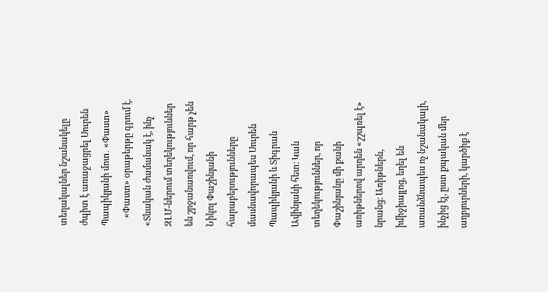տեղակալներ նշանակելը ժպիտ է առաջացրել Սուրեն Պապիկյանի մոտ․ «Փաստ»
    «Փաստ» օրաթերթը գրում է. «Տևական ժամանակ է, ինչ ԶԼՄ-ներում տեղեկություններ են շրջանառվում, որ հարթ չեն Նիկոլ Փաշինյանի հարաբերությունները մասնավորապես Սուրեն Պապիկյանի և Տիգրան Ավինյանի հետ։ Կան տեղեկություններ, որ Փաշինյանը մի քանի առիթներով արդեն «շշպռել է» նրանց։ Առիթներն, իմիջիայլոց, եղել են առանձնապես ոչ նշանակալի, ինչից էլ, ըստ քպական մեր աղբյուրների, կարծիք է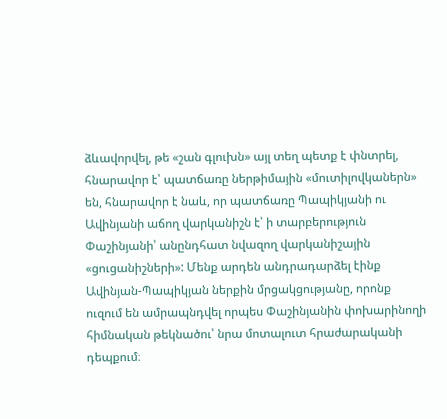ձևավորվել, թե «շան գլուխն» այլ տեղ պետք է փնտրել, հնարավոր է՝ պատճառը ներթիմային «մուտիլովկաներն» են, հնարավոր է նաև, որ պատճառը Պապիկյանի ու Ավինյանի աճող վարկանիշն է՝ ի տարբերություն Փաշինյանի՝ անընդհատ նվազող վարկանիշային «ցուցանիշների»: Մենք արդեն անդրադարձել էինք Ավինյան-Պապիկյան ներքին մրցակցությանը, որոնք ուզում են ամրապնդվել որպես Փաշինյանին փոխարինողի հիմնական թեկնածու՝ նրա մոտալուտ հրաժարականի դեպքում։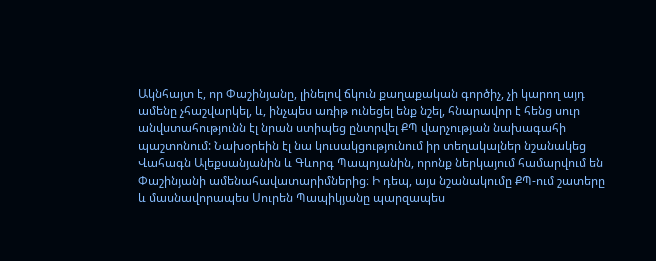Ակնհայտ է, որ Փաշինյանը, լինելով ճկուն քաղաքական գործիչ, չի կարող այդ ամենը չհաշվարկել, և, ինչպես առիթ ունեցել ենք նշել, հնարավոր է հենց սուր անվստահությունն էլ նրան ստիպեց ընտրվել ՔՊ վարչության նախագահի պաշտոնում: Նախօրեին էլ նա կուսակցությունում իր տեղակալներ նշանակեց Վահագն Ալեքսանյանին և Գևորգ Պապոյանին, որոնք ներկայում համարվում են Փաշինյանի ամենահավատարիմներից։ Ի դեպ, այս նշանակումը ՔՊ-ում շատերը և մասնավորապես Սուրեն Պապիկյանը պարզապես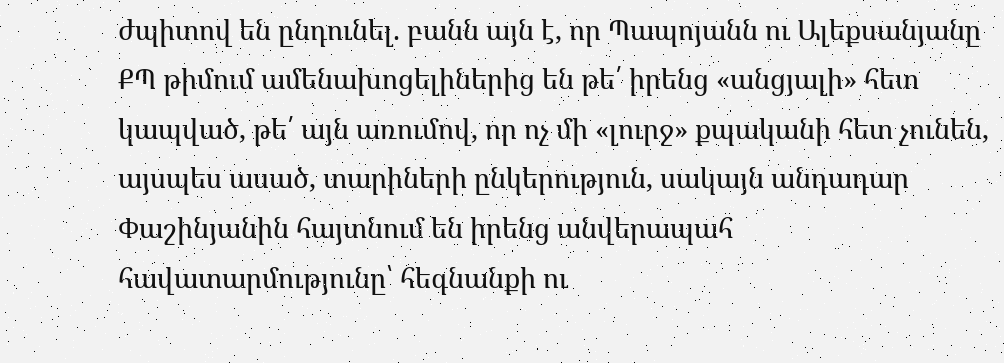ժպիտով են ընդունել. բանն այն է, որ Պապոյանն ու Ալեքսանյանը ՔՊ թիմում ամենախոցելիներից են թե՛ իրենց «անցյալի» հետ կապված, թե՛ այն առումով, որ ոչ մի «լուրջ» քպականի հետ չունեն, այսպես ասած, տարիների ընկերություն, սակայն անդադար Փաշինյանին հայտնում են իրենց անվերապահ հավատարմությունը՝ հեգնանքի ու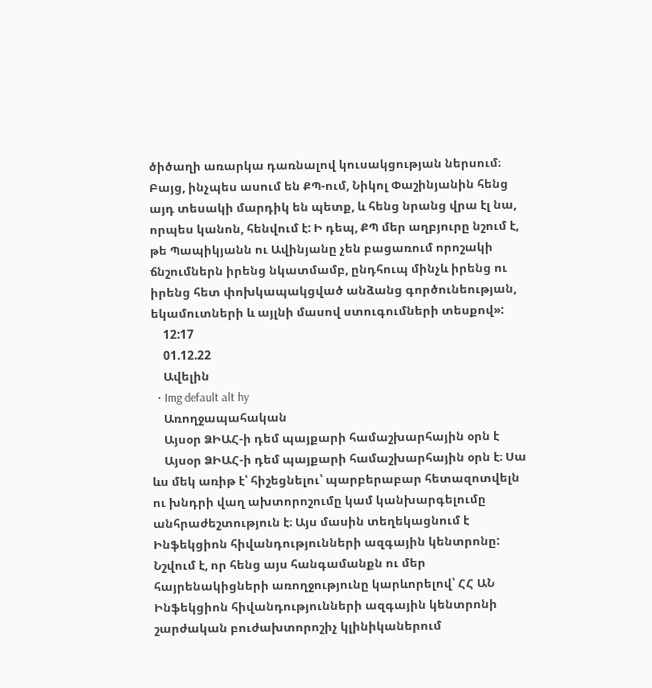ծիծաղի առարկա դառնալով կուսակցության ներսում։ Բայց, ինչպես ասում են ՔՊ-ում, Նիկոլ Փաշինյանին հենց այդ տեսակի մարդիկ են պետք, և հենց նրանց վրա էլ նա, որպես կանոն, հենվում է: Ի դեպ, ՔՊ մեր աղբյուրը նշում է, թե Պապիկյանն ու Ավինյանը չեն բացառում որոշակի ճնշումներն իրենց նկատմամբ, ընդհուպ մինչև իրենց ու իրենց հետ փոխկապակցված անձանց գործունեության, եկամուտների և այլնի մասով ստուգումների տեսքով»:
    12:17
    01.12.22
    Ավելին
  • Img default alt hy
    Առողջապահական
    Այսօր ՁԻԱՀ-ի դեմ պայքարի համաշխարհային օրն է
    Այսօր ՁԻԱՀ-ի դեմ պայքարի համաշխարհային օրն է։ Սա ևս մեկ առիթ է՝ հիշեցնելու՝ պարբերաբար հետազոտվելն ու խնդրի վաղ ախտորոշումը կամ կանխարգելումը անհրաժեշտություն է։ Այս մասին տեղեկացնում է Ինֆեկցիոն հիվանդությունների ազգային կենտրոնը: Նշվում է, որ հենց այս հանգամանքն ու մեր հայրենակիցների առողջությունը կարևորելով՝ ՀՀ ԱՆ Ինֆեկցիոն հիվանդությունների ազգային կենտրոնի շարժական բուժախտորոշիչ կլինիկաներում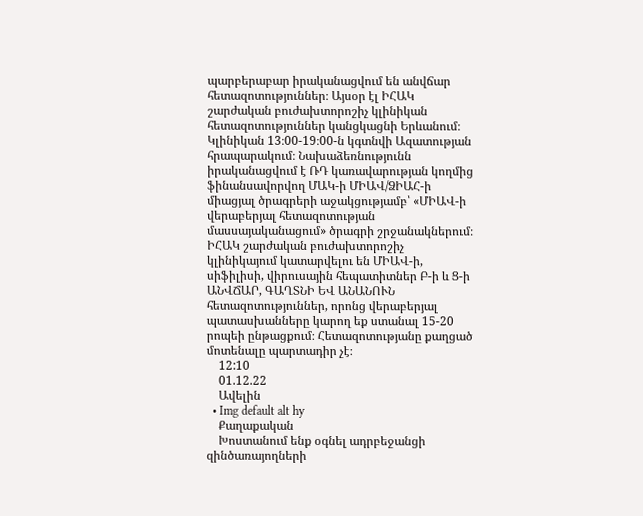պարբերաբար իրականացվում են անվճար հետազոտություններ։ Այսօր էլ ԻՀԱԿ շարժական բուժախտորոշիչ կլինիկան հետազոտություններ կանցկացնի Երևանում։ Կլինիկան 13։00-19։00-ն կգտնվի Ազատության հրապարակում։ Նախաձեռնությունն իրականացվում է ՌԴ կառավարության կողմից ֆինանսավորվող ՄԱԿ-ի ՄԻԱՎ/ՁԻԱՀ-ի միացյալ ծրագրերի աջակցությամբ՝ «ՄԻԱՎ-ի վերաբերյալ հետազոտության մասսայականացում» ծրագրի շրջանակներում։ ԻՀԱԿ շարժական բուժախտորոշիչ կլինիկայում կատարվելու են ՄԻԱՎ-ի, սիֆիլիսի, վիրուսային հեպատիտներ Բ-ի և Ց-ի ԱՆՎՃԱՐ, ԳԱՂՏՆԻ ԵՎ ԱՆԱՆՈՒՆ հետազոտություններ, որոնց վերաբերյալ պատասխանները կարող եք ստանալ 15-20 րոպեի ընթացքում։ Հետազոտությանը քաղցած մոտենալը պարտադիր չէ։
    12:10
    01.12.22
    Ավելին
  • Img default alt hy
    Քաղաքական
    Խոստանում ենք օգնել ադրբեջանցի զինծառայողների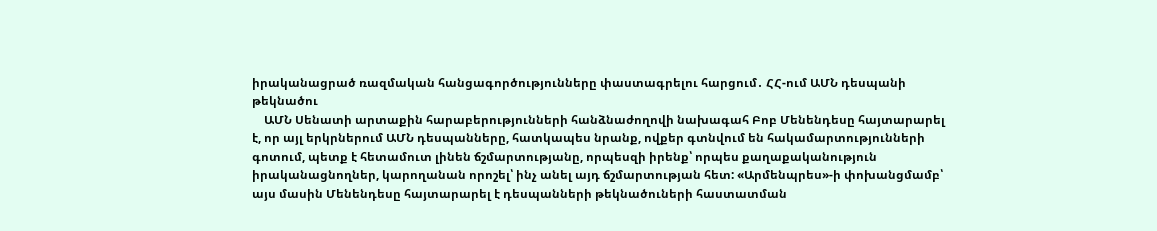իրականացրած ռազմական հանցագործությունները փաստագրելու հարցում․ ՀՀ-ում ԱՄՆ դեսպանի թեկնածու
    ԱՄՆ Սենատի արտաքին հարաբերությունների հանձնաժողովի նախագահ Բոբ Մենենդեսը հայտարարել է, որ այլ երկրներում ԱՄՆ դեսպանները, հատկապես նրանք, ովքեր գտնվում են հակամարտությունների գոտում, պետք է հետամուտ լինեն ճշմարտությանը, որպեսզի իրենք՝ որպես քաղաքականություն իրականացնողներ, կարողանան որոշել՝ ինչ անել այդ ճշմարտության հետ: «Արմենպրես»-ի փոխանցմամբ՝ այս մասին Մենենդեսը հայտարարել է դեսպանների թեկնածուների հաստատման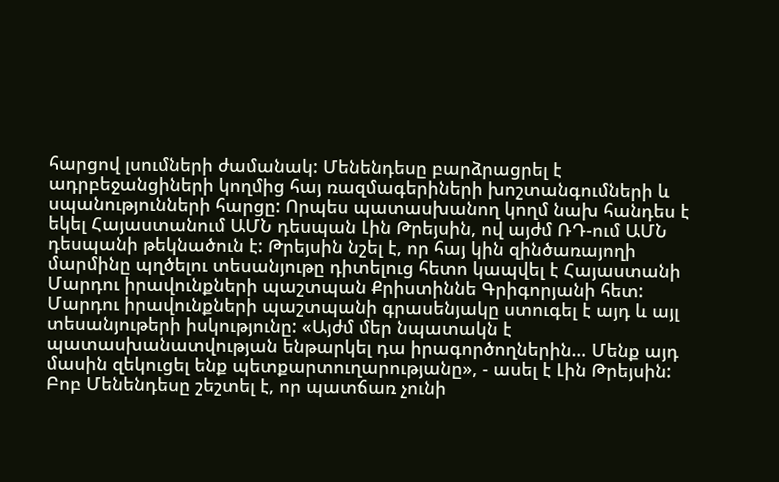հարցով լսումների ժամանակ: Մենենդեսը բարձրացրել է ադրբեջանցիների կողմից հայ ռազմագերիների խոշտանգումների և սպանությունների հարցը: Որպես պատասխանող կողմ նախ հանդես է եկել Հայաստանում ԱՄՆ դեսպան Լին Թրեյսին, ով այժմ ՌԴ-ում ԱՄՆ դեսպանի թեկնածուն է: Թրեյսին նշել է, որ հայ կին զինծառայողի մարմինը պղծելու տեսանյութը դիտելուց հետո կապվել է Հայաստանի Մարդու իրավունքների պաշտպան Քրիստիննե Գրիգորյանի հետ: Մարդու իրավունքների պաշտպանի գրասենյակը ստուգել է այդ և այլ տեսանյութերի իսկությունը: «Այժմ մեր նպատակն է պատասխանատվության ենթարկել դա իրագործողներին… Մենք այդ մասին զեկուցել ենք պետքարտուղարությանը», - ասել է Լին Թրեյսին: Բոբ Մենենդեսը շեշտել է, որ պատճառ չունի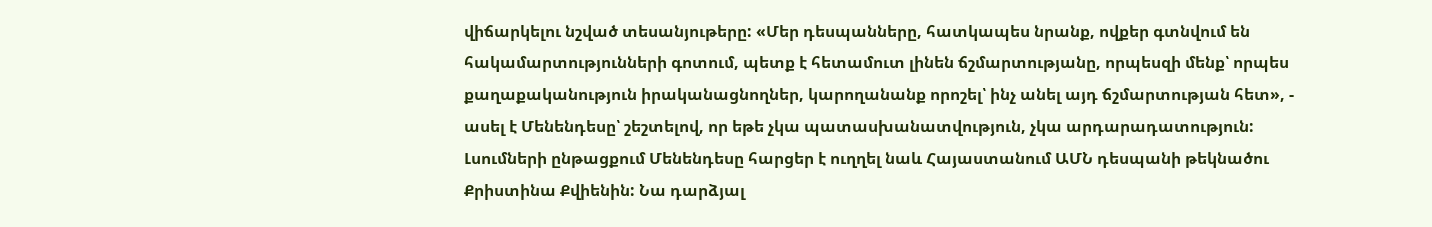վիճարկելու նշված տեսանյութերը: «Մեր դեսպանները, հատկապես նրանք, ովքեր գտնվում են հակամարտությունների գոտում, պետք է հետամուտ լինեն ճշմարտությանը, որպեսզի մենք՝ որպես քաղաքականություն իրականացնողներ, կարողանանք որոշել՝ ինչ անել այդ ճշմարտության հետ», - ասել է Մենենդեսը՝ շեշտելով, որ եթե չկա պատասխանատվություն, չկա արդարադատություն: Լսումների ընթացքում Մենենդեսը հարցեր է ուղղել նաև Հայաստանում ԱՄՆ դեսպանի թեկնածու Քրիստինա Քվիենին: Նա դարձյալ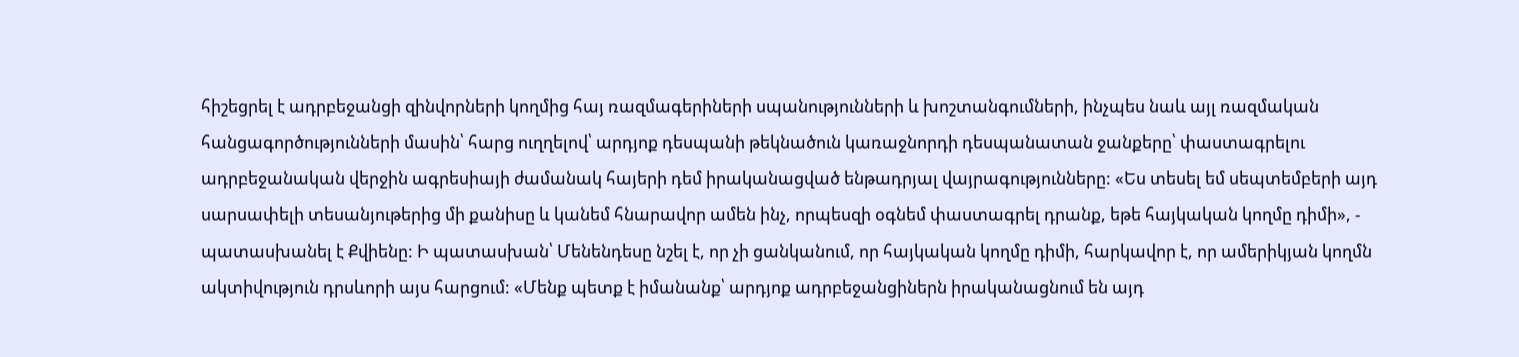հիշեցրել է ադրբեջանցի զինվորների կողմից հայ ռազմագերիների սպանությունների և խոշտանգումների, ինչպես նաև այլ ռազմական հանցագործությունների մասին՝ հարց ուղղելով՝ արդյոք դեսպանի թեկնածուն կառաջնորդի դեսպանատան ջանքերը՝ փաստագրելու ադրբեջանական վերջին ագրեսիայի ժամանակ հայերի դեմ իրականացված ենթադրյալ վայրագությունները: «Ես տեսել եմ սեպտեմբերի այդ սարսափելի տեսանյութերից մի քանիսը և կանեմ հնարավոր ամեն ինչ, որպեսզի օգնեմ փաստագրել դրանք, եթե հայկական կողմը դիմի», - պատասխանել է Քվիենը: Ի պատասխան՝ Մենենդեսը նշել է, որ չի ցանկանում, որ հայկական կողմը դիմի, հարկավոր է, որ ամերիկյան կողմն ակտիվություն դրսևորի այս հարցում: «Մենք պետք է իմանանք՝ արդյոք ադրբեջանցիներն իրականացնում են այդ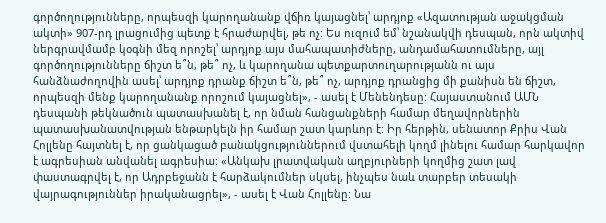գործողությունները, որպեսզի կարողանանք վճիռ կայացնել՝ արդյոք «Ազատության աջակցման ակտի» 907-րդ լրացումից պետք է հրաժարվել, թե ոչ: Ես ուզում եմ՝ նշանակվի դեսպան, որն ակտիվ ներգրավմամբ կօգնի մեզ որոշել՝ արդյոք այս մահապատիժները, անդամահատումները, այլ գործողությունները ճիշտ ե՞ն, թե՞ ոչ, և կարողանա պետքարտուղարությանն ու այս հանձնաժողովին ասել՝ արդյոք դրանք ճիշտ ե՞ն, թե՞ ոչ, արդյոք դրանցից մի քանիսն են ճիշտ, որպեսզի մենք կարողանանք որոշում կայացնել», - ասել է Մենենդեսը: Հայաստանում ԱՄՆ դեսպանի թեկնածուն պատասխանել է, որ նման հանցանքների համար մեղավորներին պատասխանատվության ենթարկելն իր համար շատ կարևոր է: Իր հերթին, սենատոր Քրիս Վան Հոլլենը հայտնել է, որ ցանկացած բանակցություններում վստահելի կողմ լինելու համար հարկավոր է ագրեսիան անվանել ագրեսիա: «Անկախ լրատվական աղբյուրների կողմից շատ լավ փաստագրվել է, որ Ադրբեջանն է հարձակումներ սկսել, ինչպես նաև տարբեր տեսակի վայրագություններ իրականացրել», - ասել է Վան Հոլլենը: Նա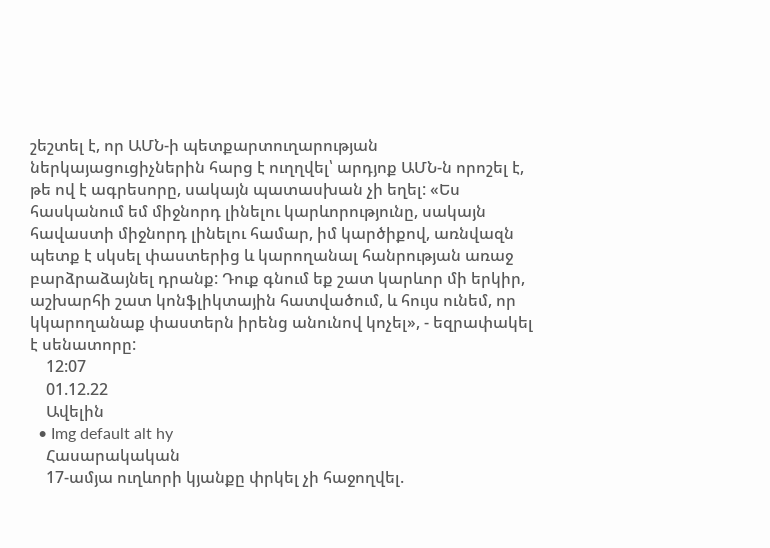շեշտել է, որ ԱՄՆ-ի պետքարտուղարության ներկայացուցիչներին հարց է ուղղվել՝ արդյոք ԱՄՆ-ն որոշել է, թե ով է ագրեսորը, սակայն պատասխան չի եղել: «Ես հասկանում եմ միջնորդ լինելու կարևորությունը, սակայն հավաստի միջնորդ լինելու համար, իմ կարծիքով, առնվազն պետք է սկսել փաստերից և կարողանալ հանրության առաջ բարձրաձայնել դրանք: Դուք գնում եք շատ կարևոր մի երկիր, աշխարհի շատ կոնֆլիկտային հատվածում, և հույս ունեմ, որ կկարողանաք փաստերն իրենց անունով կոչել», - եզրափակել է սենատորը:
    12:07
    01.12.22
    Ավելին
  • Img default alt hy
    Հասարակական
    17-ամյա ուղևորի կյանքը փրկել չի հաջողվել.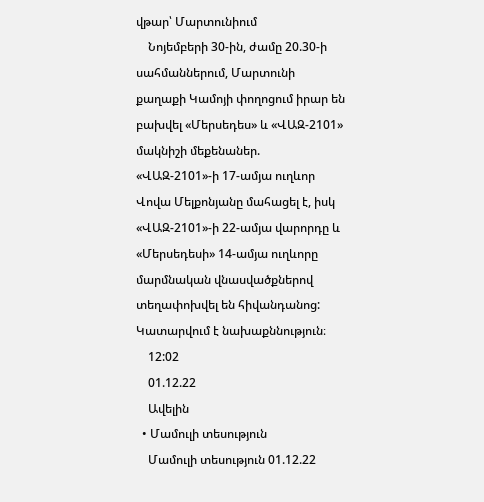վթար՝ Մարտունիում
    Նոյեմբերի 30-ին, ժամը 20.30-ի սահմաններում, Մարտունի քաղաքի Կամոյի փողոցում իրար են բախվել «Մերսեդես» և «ՎԱԶ-2101» մակնիշի մեքենաներ. «ՎԱԶ-2101»-ի 17-ամյա ուղևոր Վովա Մելքոնյանը մահացել է, իսկ «ՎԱԶ-2101»-ի 22-ամյա վարորդը և «Մերսեդեսի» 14-ամյա ուղևորը մարմնական վնասվածքներով տեղափոխվել են հիվանդանոց: Կատարվում է նախաքննություն։
    12:02
    01.12.22
    Ավելին
  • Մամուլի տեսություն
    Մամուլի տեսություն 01.12.22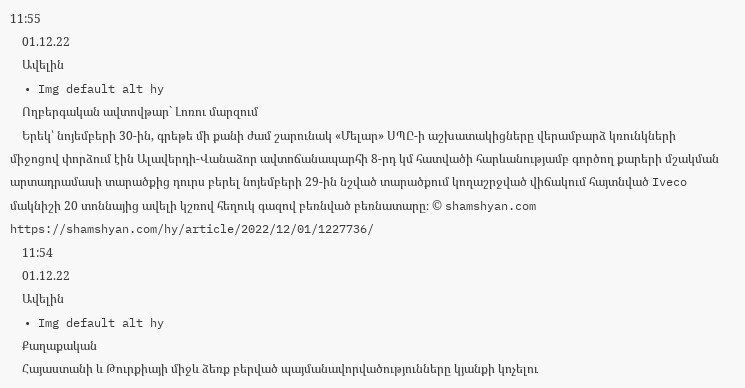11:55
    01.12.22
    Ավելին
  • Img default alt hy
    Ողբերգական ավտովթար` Լոռու մարզում
    Երեկ՝ նոյեմբերի 30-ին, գրեթե մի քանի ժամ շարունակ «Մելար» ՍՊԸ-ի աշխատակիցները վերամբարձ կռունկների միջոցով փորձում էին Ալավերդի-Վանաձոր ավտոճանապարհի 8-րդ կմ հատվածի հարևանությամբ գործող քարերի մշակման արտադրամասի տարածքից դուրս բերել նոյեմբերի 29-ին նշված տարածքում կողաշրջված վիճակում հայտնված Iveco մակնիշի 20 տոննայից ավելի կշռով հեղուկ գազով բեռնված բեռնատարը։ © shamshyan.com https://shamshyan.com/hy/article/2022/12/01/1227736/
    11:54
    01.12.22
    Ավելին
  • Img default alt hy
    Քաղաքական
    Հայաստանի և Թուրքիայի միջև ձեռք բերված պայմանավորվածությունները կյանքի կոչելու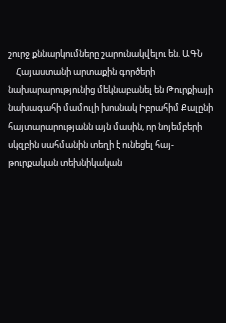շուրջ քննարկումները շարունակվելու են. ԱԳՆ
    Հայաստանի արտաքին գործերի նախարարությունից մեկնաբանել են Թուրքիայի նախագահի մամուլի խոսնակ Իբրահիմ Քալընի հայտարարությանն այն մասին, որ նոյեմբերի սկզբին սահմանին տեղի է ունեցել հայ-թուրքական տեխնիկական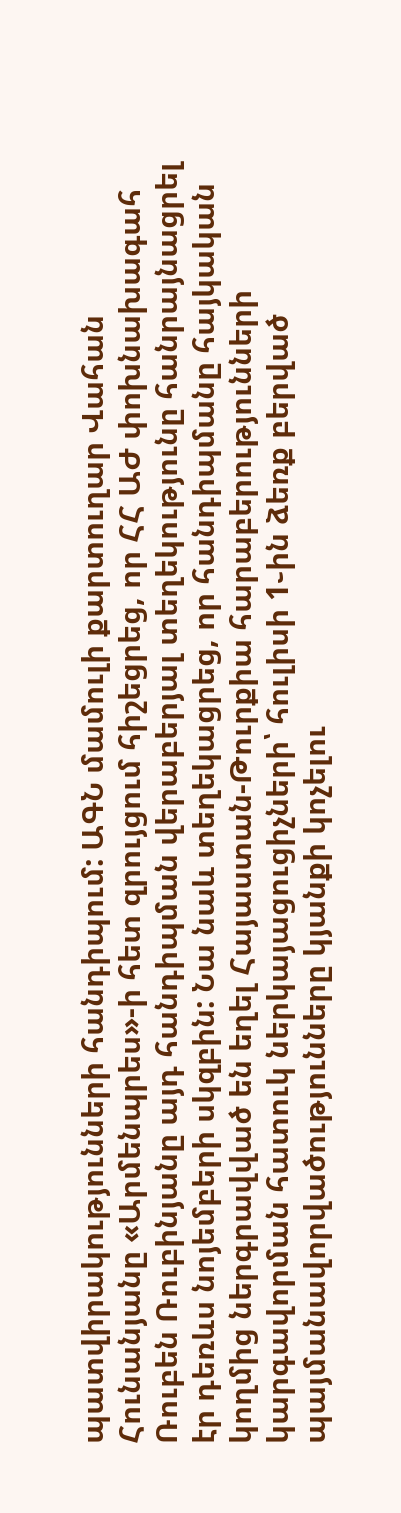պատվիրակությունների հանդիպում: ԱԳՆ մամուլի քարտուղար Վահան Հունանյանը «Արմենպրես»-ի հետ զրույցում հիշեցրեց, որ ՀՀ ԱԺ փոխնախագահ Ռուբեն Ռուբինյանը այդ հանդիպման վերաբերյալ տեղեկությունը հանրայնացրել էր դեռևս նոյեմբերի սկզբին: Նա նաև տեղեկացրեց, որ հանդիպմանը հայկական կողմից ներգրավված են եղել Հայաստան-Թուրքիա հարաբերությունների կարգավորման հատուկ ներկայացուցիչների՝ հուլիսի 1֊ին ձեռք բերված պայմանավորվածությունները կյանքի կոչելու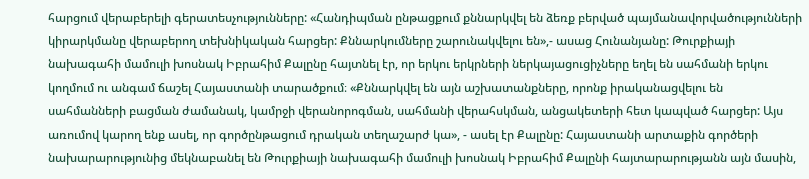հարցում վերաբերելի գերատեսչությունները: «Հանդիպման ընթացքում քննարկվել են ձեռք բերված պայմանավորվածությունների կիրարկմանը վերաբերող տեխնիկական հարցեր: Քննարկումները շարունակվելու են»,- ասաց Հունանյանը: Թուրքիայի նախագահի մամուլի խոսնակ Իբրահիմ Քալընը հայտնել էր, որ երկու երկրների ներկայացուցիչները եղել են սահմանի երկու կողմում ու անգամ ճաշել Հայաստանի տարածքում։ «Քննարկվել են այն աշխատանքները, որոնք իրականացվելու են սահմանների բացման ժամանակ, կամրջի վերանորոգման, սահմանի վերահսկման, անցակետերի հետ կապված հարցեր: Այս առումով կարող ենք ասել, որ գործընթացում դրական տեղաշարժ կա», - ասել էր Քալընը: Հայաստանի արտաքին գործերի նախարարությունից մեկնաբանել են Թուրքիայի նախագահի մամուլի խոսնակ Իբրահիմ Քալընի հայտարարությանն այն մասին,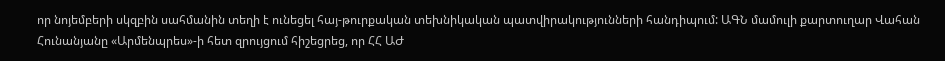որ նոյեմբերի սկզբին սահմանին տեղի է ունեցել հայ-թուրքական տեխնիկական պատվիրակությունների հանդիպում: ԱԳՆ մամուլի քարտուղար Վահան Հունանյանը «Արմենպրես»-ի հետ զրույցում հիշեցրեց, որ ՀՀ ԱԺ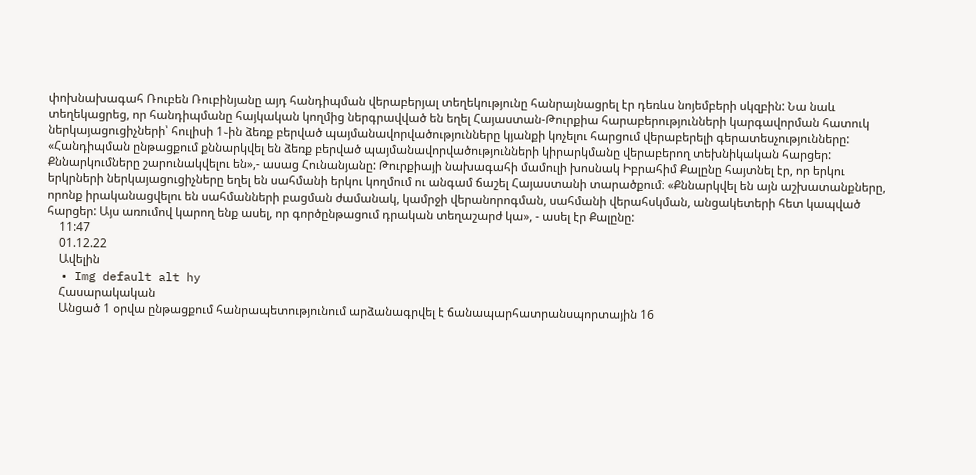փոխնախագահ Ռուբեն Ռուբինյանը այդ հանդիպման վերաբերյալ տեղեկությունը հանրայնացրել էր դեռևս նոյեմբերի սկզբին: Նա նաև տեղեկացրեց, որ հանդիպմանը հայկական կողմից ներգրավված են եղել Հայաստան-Թուրքիա հարաբերությունների կարգավորման հատուկ ներկայացուցիչների՝ հուլիսի 1֊ին ձեռք բերված պայմանավորվածությունները կյանքի կոչելու հարցում վերաբերելի գերատեսչությունները: «Հանդիպման ընթացքում քննարկվել են ձեռք բերված պայմանավորվածությունների կիրարկմանը վերաբերող տեխնիկական հարցեր: Քննարկումները շարունակվելու են»,- ասաց Հունանյանը: Թուրքիայի նախագահի մամուլի խոսնակ Իբրահիմ Քալընը հայտնել էր, որ երկու երկրների ներկայացուցիչները եղել են սահմանի երկու կողմում ու անգամ ճաշել Հայաստանի տարածքում։ «Քննարկվել են այն աշխատանքները, որոնք իրականացվելու են սահմանների բացման ժամանակ, կամրջի վերանորոգման, սահմանի վերահսկման, անցակետերի հետ կապված հարցեր: Այս առումով կարող ենք ասել, որ գործընթացում դրական տեղաշարժ կա», - ասել էր Քալընը:
    11:47
    01.12.22
    Ավելին
  • Img default alt hy
    Հասարակական
    Անցած 1 օրվա ընթացքում հանրապետությունում արձանագրվել է ճանապարհատրանսպորտային 16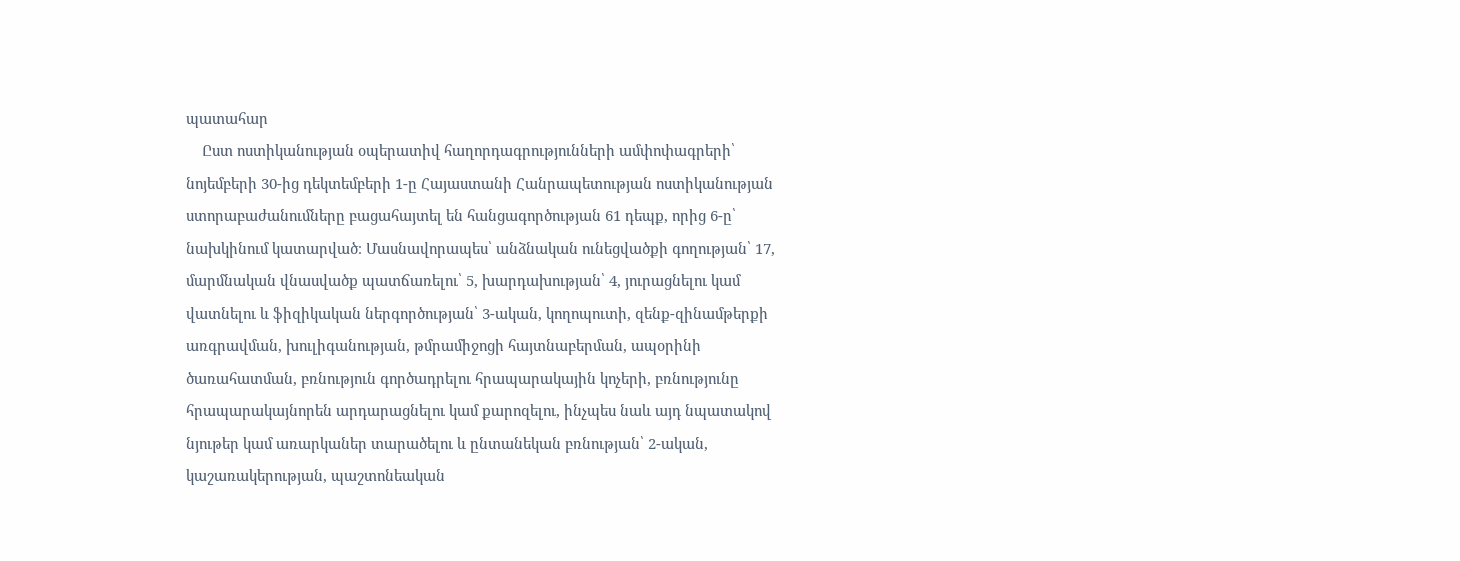պատահար
    Ըստ ոստիկանության օպերատիվ հաղորդագրությունների ամփոփագրերի՝ նոյեմբերի 30-ից դեկտեմբերի 1-ը Հայաստանի Հանրապետության ոստիկանության ստորաբաժանումները բացահայտել են հանցագործության 61 դեպք, որից 6-ը՝ նախկինում կատարված։ Մասնավորապես՝ անձնական ունեցվածքի գողության՝ 17, մարմնական վնասվածք պատճառելու՝ 5, խարդախության՝ 4, յուրացնելու կամ վատնելու և ֆիզիկական ներգործության՝ 3-ական, կողոպուտի, զենք-զինամթերքի առգրավման, խուլիգանության, թմրամիջոցի հայտնաբերման, ապօրինի ծառահատման, բռնություն գործադրելու հրապարակային կոչերի, բռնությունը հրապարակայնորեն արդարացնելու կամ քարոզելու, ինչպես նաև այդ նպատակով նյութեր կամ առարկաներ տարածելու և ընտանեկան բռնության՝ 2-ական, կաշառակերության, պաշտոնեական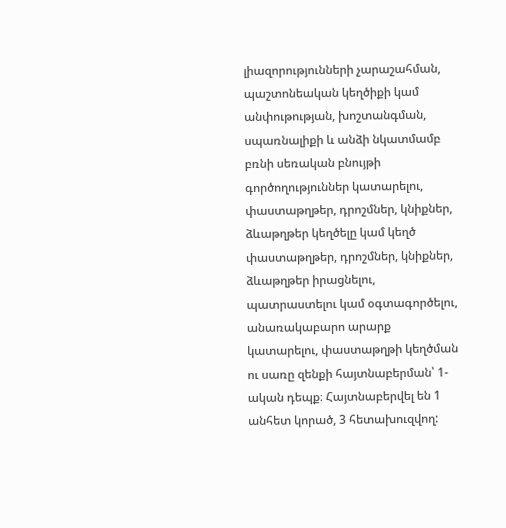լիազորությունների չարաշահման, պաշտոնեական կեղծիքի կամ անփութության, խոշտանգման, սպառնալիքի և անձի նկատմամբ բռնի սեռական բնույթի գործողություններ կատարելու, փաստաթղթեր, դրոշմներ, կնիքներ, ձևաթղթեր կեղծելը կամ կեղծ փաստաթղթեր, դրոշմներ, կնիքներ, ձևաթղթեր իրացնելու, պատրաստելու կամ օգտագործելու, անառակաբարո արարք կատարելու, փաստաթղթի կեղծման ու սառը զենքի հայտնաբերման՝ 1-ական դեպք։ Հայտնաբերվել են 1 անհետ կորած, 3 հետախուզվող: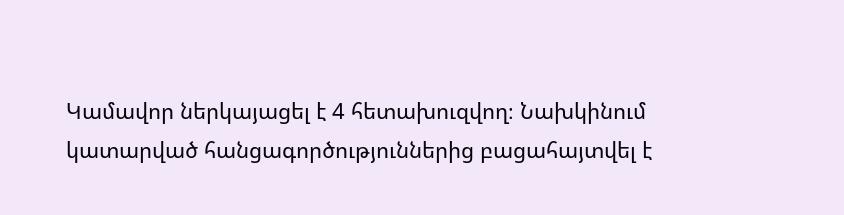Կամավոր ներկայացել է 4 հետախուզվող։ Նախկինում կատարված հանցագործություններից բացահայտվել է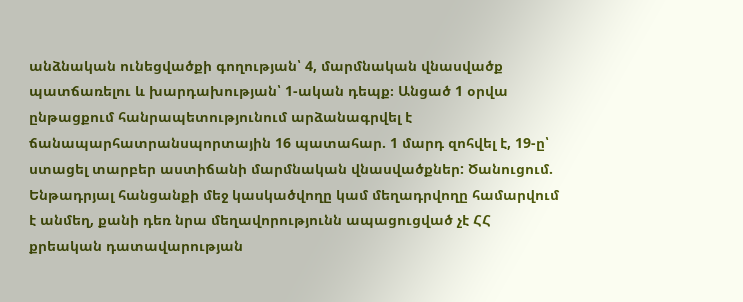անձնական ունեցվածքի գողության՝ 4, մարմնական վնասվածք պատճառելու և խարդախության՝ 1-ական դեպք։ Անցած 1 օրվա ընթացքում հանրապետությունում արձանագրվել է ճանապարհատրանսպորտային 16 պատահար. 1 մարդ զոհվել է, 19-ը՝ ստացել տարբեր աստիճանի մարմնական վնասվածքներ: Ծանուցում. Ենթադրյալ հանցանքի մեջ կասկածվողը կամ մեղադրվողը համարվում է անմեղ, քանի դեռ նրա մեղավորությունն ապացուցված չէ ՀՀ քրեական դատավարության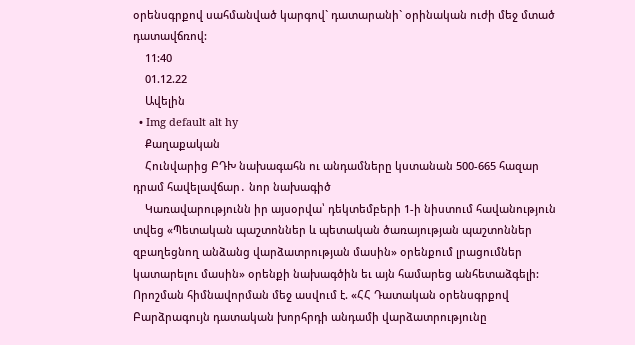օրենսգրքով սահմանված կարգով` դատարանի` օրինական ուժի մեջ մտած դատավճռով:
    11:40
    01.12.22
    Ավելին
  • Img default alt hy
    Քաղաքական
    Հունվարից ԲԴԽ նախագահն ու անդամները կստանան 500-665 հազար դրամ հավելավճար․ նոր նախագիծ
    Կառավարությունն իր այսօրվա՝ դեկտեմբերի 1-ի նիստում հավանություն տվեց «Պետական պաշտոններ և պետական ծառայության պաշտոններ զբաղեցնող անձանց վարձատրության մասին» օրենքում լրացումներ կատարելու մասին» օրենքի նախագծին եւ այն համարեց անհետաձգելի: Որոշման հիմնավորման մեջ ասվում է. «ՀՀ Դատական օրենսգրքով Բարձրագույն դատական խորհրդի անդամի վարձատրությունը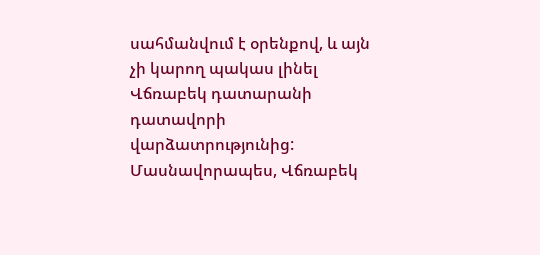սահմանվում է օրենքով, և այն չի կարող պակաս լինել Վճռաբեկ դատարանի դատավորի վարձատրությունից: Մասնավորապես, Վճռաբեկ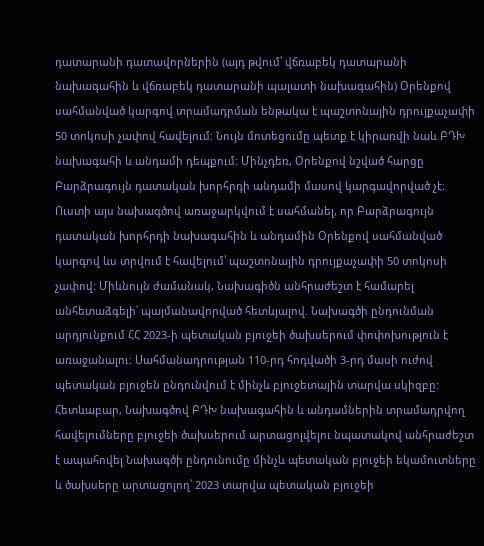դատարանի դատավորներին (այդ թվում՝ վճռաբեկ դատարանի նախագահին և վճռաբեկ դատարանի պալատի նախագահին) Օրենքով սահմանված կարգով տրամադրման ենթակա է պաշտոնային դրույքաչափի 50 տոկոսի չափով հավելում: Նույն մոտեցումը պետք է կիրառվի նաև ԲԴԽ նախագահի և անդամի դեպքում: Մինչդեռ, Օրենքով նշված հարցը Բարձրագույն դատական խորհրդի անդամի մասով կարգավորված չէ։ Ուստի այս նախագծով առաջարկվում է սահմանել, որ Բարձրագույն դատական խորհրդի նախագահին և անդամին Օրենքով սահմանված կարգով ևս տրվում է հավելում՝ պաշտոնային դրույքաչափի 50 տոկոսի չափով: Միևնույն ժամանակ, Նախագիծն անհրաժեշտ է համարել անհետաձգելի՝ պայմանավորված հետևյալով. Նախագծի ընդունման արդյունքում ՀՀ 2023-ի պետական բյուջեի ծախսերում փոփոխություն է առաջանալու: Սահմանադրության 110-րդ հոդվածի 3-րդ մասի ուժով պետական բյուջեն ընդունվում է մինչև բյուջետային տարվա սկիզբը: Հետևաբար, Նախագծով ԲԴԽ նախագահին և անդամներին տրամադրվող հավելումները բյուջեի ծախսերում արտացոլվելու նպատակով անհրաժեշտ է ապահովել Նախագծի ընդունումը մինչև պետական բյուջեի եկամուտները և ծախսերը արտացոլող՝ 2023 տարվա պետական բյուջեի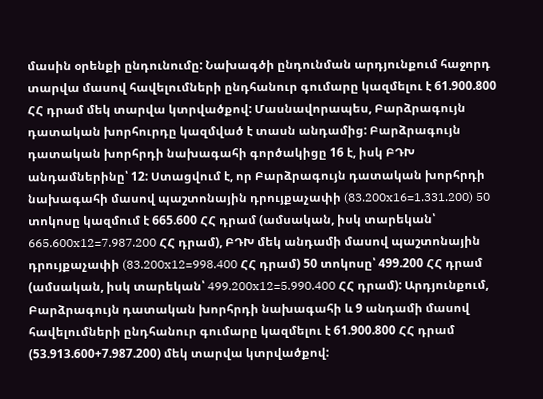մասին օրենքի ընդունումը: Նախագծի ընդունման արդյունքում հաջորդ տարվա մասով հավելումների ընդհանուր գումարը կազմելու է 61.900.800 ՀՀ դրամ մեկ տարվա կտրվածքով: Մասնավորապես, Բարձրագույն դատական խորհուրդը կազմված է տասն անդամից: Բարձրագույն դատական խորհրդի նախագահի գործակիցը 16 է, իսկ ԲԴԽ անդամներինը՝ 12: Ստացվում է, որ Բարձրագույն դատական խորհրդի նախագահի մասով պաշտոնային դրույքաչափի (83.200x16=1.331.200) 50 տոկոսը կազմում է 665.600 ՀՀ դրամ (ամսական, իսկ տարեկան՝ 665.600x12=7.987.200 ՀՀ դրամ), ԲԴԽ մեկ անդամի մասով պաշտոնային դրույքաչափի (83.200x12=998.400 ՀՀ դրամ) 50 տոկոսը՝ 499.200 ՀՀ դրամ (ամսական, իսկ տարեկան՝ 499.200x12=5.990.400 ՀՀ դրամ): Արդյունքում, Բարձրագույն դատական խորհրդի նախագահի և 9 անդամի մասով հավելումների ընդհանուր գումարը կազմելու է 61.900.800 ՀՀ դրամ (53.913.600+7.987.200) մեկ տարվա կտրվածքով: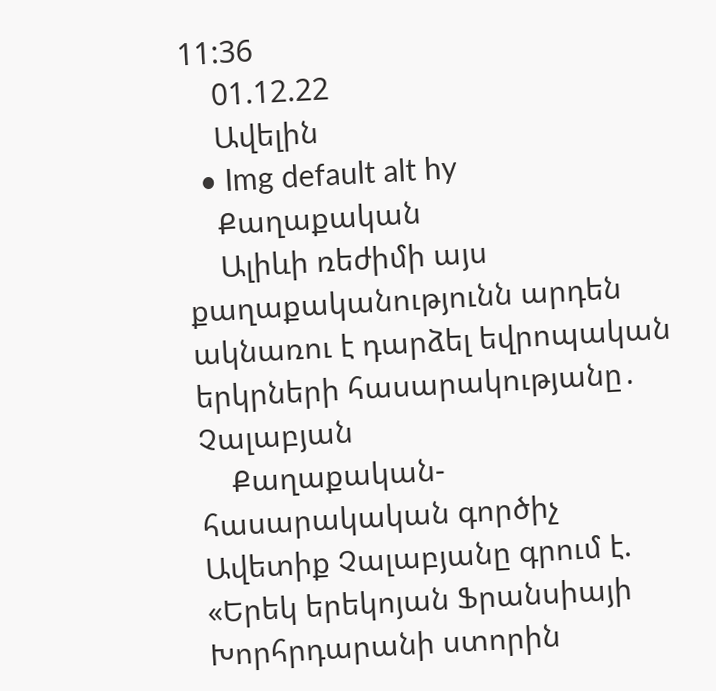11:36
    01.12.22
    Ավելին
  • Img default alt hy
    Քաղաքական
    Ալիևի ռեժիմի այս քաղաքականությունն արդեն ակնառու է դարձել եվրոպական երկրների հասարակությանը․ Չալաբյան
    Քաղաքական-հասարակական գործիչ Ավետիք Չալաբյանը գրում է. «Երեկ երեկոյան Ֆրանսիայի Խորհրդարանի ստորին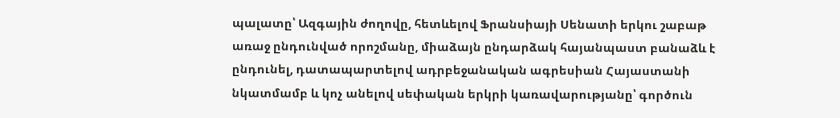պալատը՝ Ազգային ժողովը, հետևելով Ֆրանսիայի Սենատի երկու շաբաթ առաջ ընդունված որոշմանը, միաձայն ընդարձակ հայանպաստ բանաձև է ընդունել, դատապարտելով ադրբեջանական ագրեսիան Հայաստանի նկատմամբ և կոչ անելով սեփական երկրի կառավարությանը՝ գործուն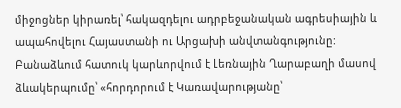միջոցներ կիրառել՝ հակազդելու ադրբեջանական ագրեսիային և ապահովելու Հայաստանի ու Արցախի անվտանգությունը: Բանաձևում հատուկ կարևորվում է Լեռնային Ղարաբաղի մասով ձևակերպումը՝ «հորդորում է Կառավարությանը՝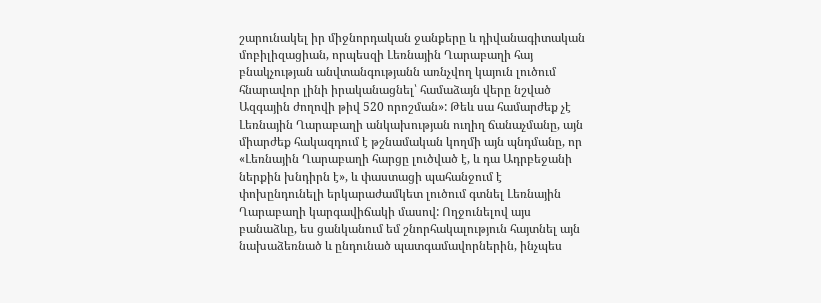շարունակել իր միջնորդական ջանքերը և դիվանագիտական մոբիլիզացիան, որպեսզի Լեռնային Ղարաբաղի հայ բնակչության անվտանգությանն առնչվող կայուն լուծում հնարավոր լինի իրականացնել՝ համաձայն վերը նշված Ազգային ժողովի թիվ 520 որոշման»: Թեև սա համարժեք չէ Լեռնային Ղարաբաղի անկախության ուղիղ ճանաչմանը, այն միարժեք հակազդում է թշնամական կողմի այն պնդմանը, որ «Լեռնային Ղարաբաղի հարցը լուծված է, և դա Ադրբեջանի ներքին խնդիրն է», և փաստացի պահանջում է փոխընդունելի երկարաժամկետ լուծում գտնել Լեռնային Ղարաբաղի կարգավիճակի մասով: Ողջունելով այս բանաձևը, ես ցանկանում եմ շնորհակալություն հայտնել այն նախաձեռնած և ընդունած պատգամավորներին, ինչպես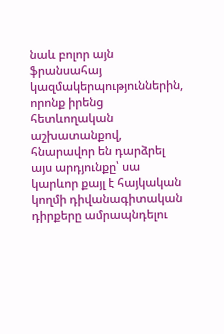նաև բոլոր այն ֆրանսահայ կազմակերպություններին, որոնք իրենց հետևողական աշխատանքով, հնարավոր են դարձրել այս արդյունքը՝ սա կարևոր քայլ է հայկական կողմի դիվանագիտական դիրքերը ամրապնդելու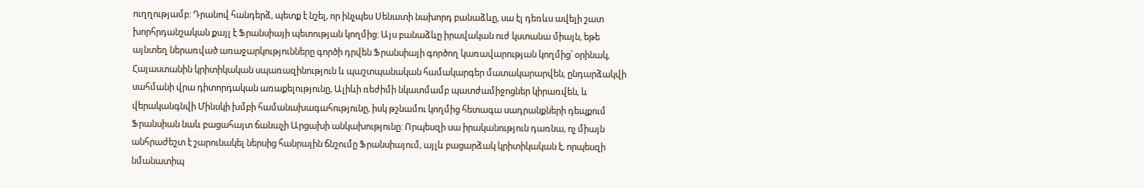ուղղությամբ: Դրանով հանդերձ, պետք է նշել, որ ինչպես Սենատի նախորդ բանաձևը, սա էլ դեռևս ավելի շատ խորհրդանշական քայլ է Ֆրանսիայի պետության կողմից: Այս բանաձևը իրավական ուժ կստանա միայն, եթե այնտեղ ներառված առաջարկությունները գործի դրվեն Ֆրանսիայի գործող կառավարության կողմից՝ օրինակ, Հայաստանին կրիտիկական սպառազինություն և պաշտպանական համակարգեր մատակարարվեն, ընդարձակվի սահմանի վրա դիտորդական առաքելությունը, Ալիևի ռեժիմի նկատմամբ պատժամիջոցներ կիրառվեն, և վերականգնվի Մինսկի խմբի համանախագահությունը, իսկ թշնամու կողմից հետագա սադրանքների դեպքում Ֆրանսիան նաև բացահայտ ճանաչի Արցախի անկախությունը: Որպեսզի սա իրականություն դառնա, ոչ միայն անհրաժեշտ է շարունակել ներսից հանրային ճնշումը Ֆրանսիայում, այլև բացարձակ կրիտիկական է, որպեսզի նմանատիպ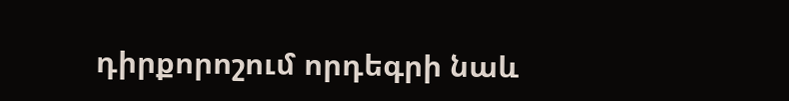դիրքորոշում որդեգրի նաև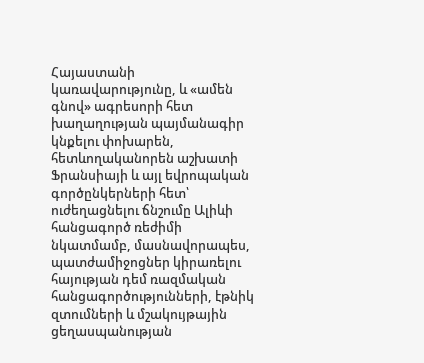Հայաստանի կառավարությունը, և «ամեն գնով» ագրեսորի հետ խաղաղության պայմանագիր կնքելու փոխարեն, հետևողականորեն աշխատի Ֆրանսիայի և այլ եվրոպական գործընկերների հետ՝ ուժեղացնելու ճնշումը Ալիևի հանցագործ ռեժիմի նկատմամբ, մասնավորապես, պատժամիջոցներ կիրառելու հայության դեմ ռազմական հանցագործությունների, էթնիկ զտումների և մշակույթային ցեղասպանության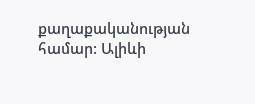քաղաքականության համար: Ալիևի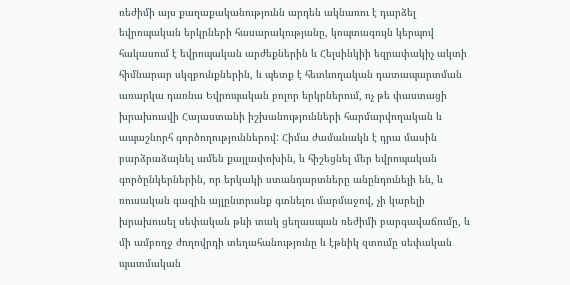ռեժիմի այս քաղաքականությունն արդեն ակնառու է դարձել եվրոպական երկրների հասարակությանը, կոպտագույն կերպով հակասում է եվրոպական արժեքներին և Հելսինկիի եզրափակիչ ակտի հիմնարար սկզբունքներին, և պետք է հետևողական դատապարտման առարկա դառնա Եվրոպական բոլոր երկրներում, ոչ թե փաստացի խրախուսվի Հայաստանի իշխանությունների հարմարվողական և ապաշնորհ գործողություններով: Հիմա ժամանակն է դրա մասին բարձրաձայնել ամեն քայլափոխին, և հիշեցնել մեր եվրոպական գործընկերներին, որ երկակի ստանդարտները անընդունելի են, և ռուսական գազին այլընտրանք գտնելու մարմաջով, չի կարելի խրախուսել սեփական թևի տակ ցեղասպան ռեժիմի բարգավաճումը, և մի ամբողջ ժողովրդի տեղահանությունը և էթնիկ զտումը սեփական պատմական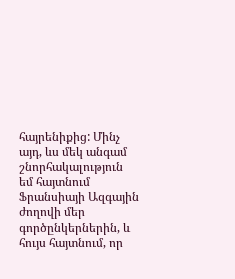հայրենիքից: Մինչ այդ, ևս մեկ անգամ շնորհակալություն եմ հայտնում Ֆրանսիայի Ազգային ժողովի մեր գործընկերներին, և հույս հայտնում, որ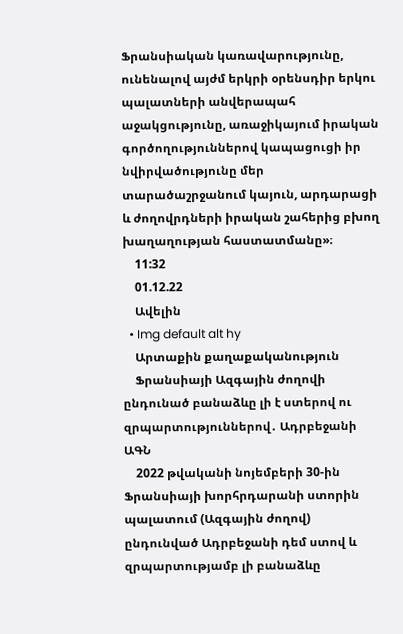Ֆրանսիական կառավարությունը, ունենալով այժմ երկրի օրենսդիր երկու պալատների անվերապահ աջակցությունը, առաջիկայում իրական գործողություններով կապացուցի իր նվիրվածությունը մեր տարածաշրջանում կայուն, արդարացի և ժողովրդների իրական շահերից բխող խաղաղության հաստատմանը»։
    11:32
    01.12.22
    Ավելին
  • Img default alt hy
    Արտաքին քաղաքականություն
    Ֆրանսիայի Ազգային ժողովի ընդունած բանաձևը լի է ստերով ու զրպարտություններով․ Ադրբեջանի ԱԳՆ
    2022 թվականի նոյեմբերի 30-ին Ֆրանսիայի խորհրդարանի ստորին պալատում (Ազգային ժողով) ընդունված Ադրբեջանի դեմ ստով և զրպարտությամբ լի բանաձևը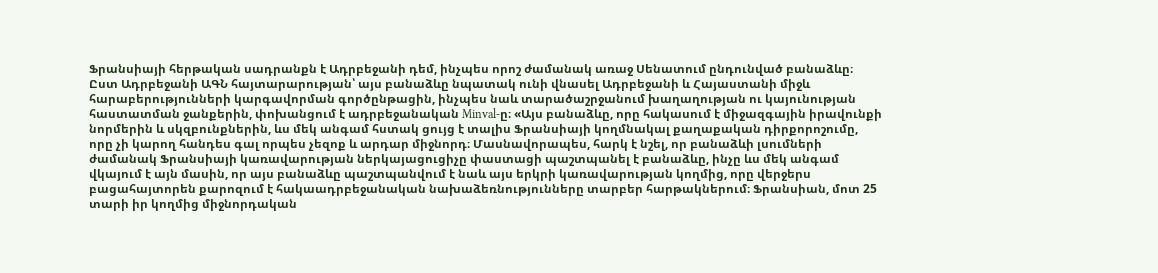Ֆրանսիայի հերթական սադրանքն է Ադրբեջանի դեմ, ինչպես որոշ ժամանակ առաջ Սենատում ընդունված բանաձևը։ Ըստ Ադրբեջանի ԱԳՆ հայտարարության՝ այս բանաձևը նպատակ ունի վնասել Ադրբեջանի և Հայաստանի միջև հարաբերությունների կարգավորման գործընթացին, ինչպես նաև տարածաշրջանում խաղաղության ու կայունության հաստատման ջանքերին, փոխանցում է ադրբեջանական Minval-ը։ «Այս բանաձևը, որը հակասում է միջազգային իրավունքի նորմերին և սկզբունքներին, ևս մեկ անգամ հստակ ցույց է տալիս Ֆրանսիայի կողմնակալ քաղաքական դիրքորոշումը, որը չի կարող հանդես գալ որպես չեզոք և արդար միջնորդ։ Մասնավորապես, հարկ է նշել, որ բանաձևի լսումների ժամանակ Ֆրանսիայի կառավարության ներկայացուցիչը փաստացի պաշտպանել է բանաձևը, ինչը ևս մեկ անգամ վկայում է այն մասին, որ այս բանաձևը պաշտպանվում է նաև այս երկրի կառավարության կողմից, որը վերջերս բացահայտորեն քարոզում է հակաադրբեջանական նախաձեռնությունները տարբեր հարթակներում։ Ֆրանսիան, մոտ 25 տարի իր կողմից միջնորդական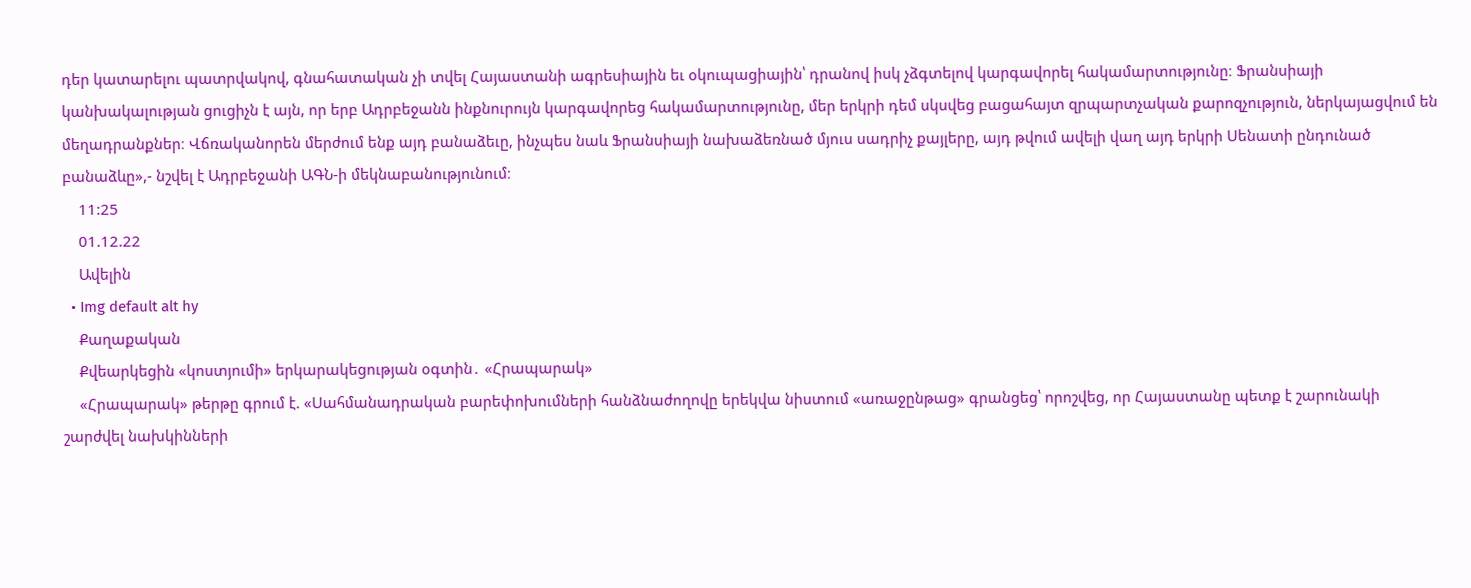դեր կատարելու պատրվակով, գնահատական չի տվել Հայաստանի ագրեսիային եւ օկուպացիային՝ դրանով իսկ չձգտելով կարգավորել հակամարտությունը։ Ֆրանսիայի կանխակալության ցուցիչն է այն, որ երբ Ադրբեջանն ինքնուրույն կարգավորեց հակամարտությունը, մեր երկրի դեմ սկսվեց բացահայտ զրպարտչական քարոզչություն, ներկայացվում են մեղադրանքներ։ Վճռականորեն մերժում ենք այդ բանաձեւը, ինչպես նաև Ֆրանսիայի նախաձեռնած մյուս սադրիչ քայլերը, այդ թվում ավելի վաղ այդ երկրի Սենատի ընդունած բանաձևը»,- նշվել է Ադրբեջանի ԱԳՆ-ի մեկնաբանությունում։
    11:25
    01.12.22
    Ավելին
  • Img default alt hy
    Քաղաքական
    Քվեարկեցին «կոստյումի» երկարակեցության օգտին․ «Հրապարակ»
    «Հրապարակ» թերթը գրում է. «Սահմանադրական բարեփոխումների հանձնաժողովը երեկվա նիստում «առաջընթաց» գրանցեց՝ որոշվեց, որ Հայաստանը պետք է շարունակի շարժվել նախկինների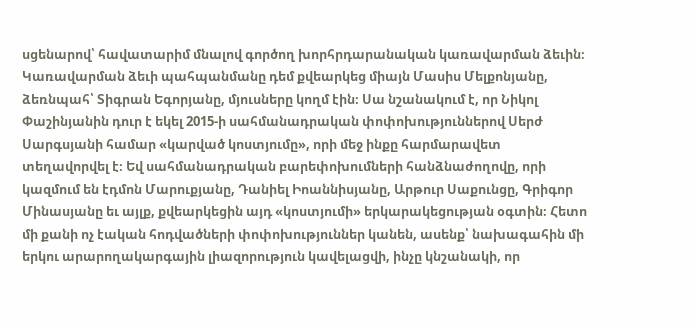սցենարով՝ հավատարիմ մնալով գործող խորհրդարանական կառավարման ձեւին։ Կառավարման ձեւի պահպանմանը դեմ քվեարկեց միայն Մասիս Մելքոնյանը, ձեռնպահ՝ Տիգրան Եգորյանը, մյուսները կողմ էին։ Սա նշանակում է, որ Նիկոլ Փաշինյանին դուր է եկել 2015-ի սահմանադրական փոփոխություններով Սերժ Սարգսյանի համար «կարված կոստյումը», որի մեջ ինքը հարմարավետ տեղավորվել է։ Եվ սահմանադրական բարեփոխումների հանձնաժողովը, որի կազմում են էդմոն Մարուքյանը, Դանիել Իոաննիսյանը, Արթուր Սաքունցը, Գրիգոր Մինասյանը եւ այլք, քվեարկեցին այդ «կոստյումի» երկարակեցության օգտին։ Հետո մի քանի ոչ էական հոդվածների փոփոխություններ կանեն, ասենք՝ նախագահին մի երկու արարողակարգային լիազորություն կավելացվի, ինչը կնշանակի, որ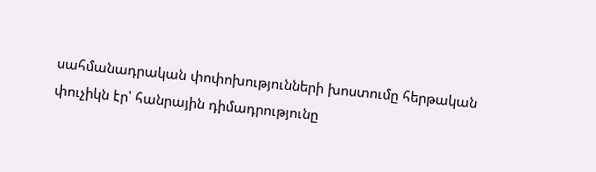սահմանադրական փոփոխությունների խոստումը հերթական փուչիկն էր՝ հանրային դիմադրությունը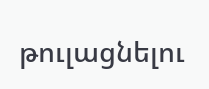թուլացնելու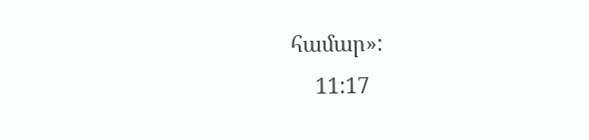համար»:
    11:17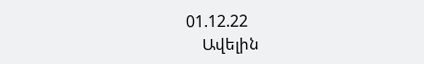01.12.22
    Ավելին